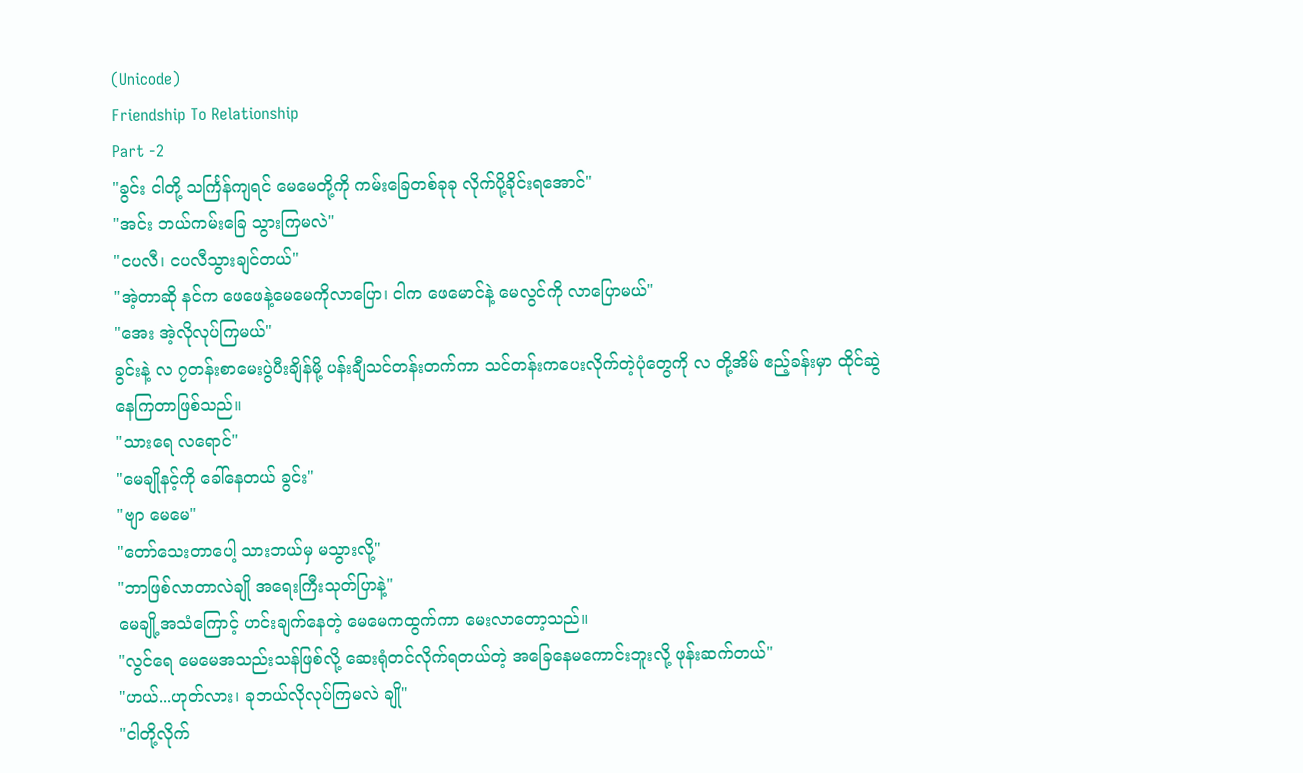(Unicode)
Friendship To Relationship
Part -2
"ခွင်း ငါတို့ သင်္ကြန်ကျရင် မေမေတို့ကို ကမ်းခြေတစ်ခုခု လိုက်ပို့ခိုင်းရအောင်"
"အင်း ဘယ်ကမ်းခြေ သွားကြမလဲ"
"ငပလီ၊ ငပလီသွားချင်တယ်"
"အဲ့တာဆို နင်က ဖေဖေနဲ့မေမေကိုလာပြော၊ ငါက ဖေမောင်နဲ့ မေလွင်ကို လာပြောမယ်"
"အေး အဲ့လိုလုပ်ကြမယ်"
ခွင်းနဲ့ လ ၇တန်းစာမေးပွဲပီးချိန်မို့ ပန်းချီသင်တန်းတက်ကာ သင်တန်းကပေးလိုက်တဲ့ပုံတွေကို လ တို့အိမ် ဧည့်ခန်းမှာ ထိုင်ဆွဲနေကြတာဖြစ်သည်။
"သားရေ လရောင်"
"မေချိုနင့်ကို ခေါ်နေတယ် ခွင်း"
"ဗျာ မေမေ"
"တော်သေးတာပေါ့ သားဘယ်မှ မသွားလို့"
"ဘာဖြစ်လာတာလဲချို အရေးကြီးသုတ်ပြာနဲ့"
မေချို့အသံကြောင့် ဟင်းချက်နေတဲ့ မေမေကထွက်ကာ မေးလာတော့သည်။
"လွင်ရေ မေမေအသည်းသန်ဖြစ်လို့ ဆေးရုံတင်လိုက်ရတယ်တဲ့ အခြေနေမကောင်းဘူးလို့ ဖုန်းဆက်တယ်"
"ဟယ်...ဟုတ်လား၊ ခုဘယ်လိုလုပ်ကြမလဲ ချို"
"ငါတို့လိုက်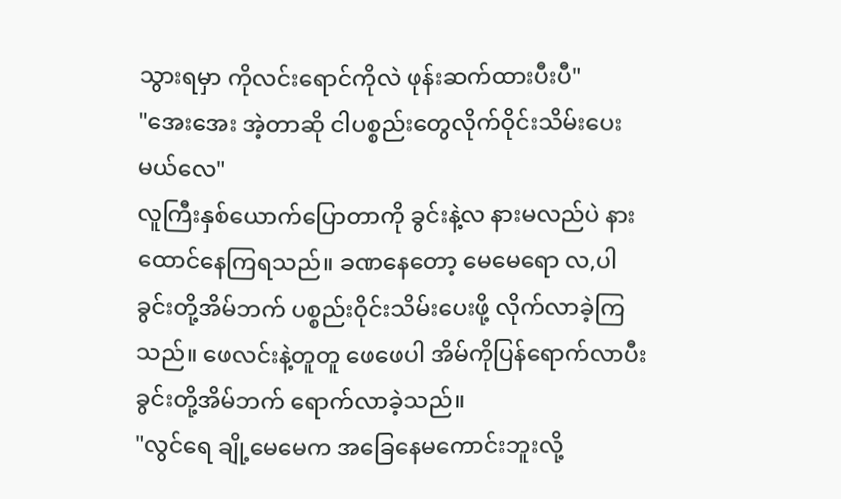သွားရမှာ ကိုလင်းရောင်ကိုလဲ ဖုန်းဆက်ထားပီးပီ"
"အေးအေး အဲ့တာဆို ငါပစ္စည်းတွေလိုက်ဝိုင်းသိမ်းပေးမယ်လေ"
လူကြီးနှစ်ယောက်ပြောတာကို ခွင်းနဲ့လ နားမလည်ပဲ နားထောင်နေကြရသည်။ ခဏနေတော့ မေမေရော လ,ပါ ခွင်းတို့အိမ်ဘက် ပစ္စည်းဝိုင်းသိမ်းပေးဖို့ လိုက်လာခဲ့ကြသည်။ ဖေလင်းနဲ့တူတူ ဖေဖေပါ အိမ်ကိုပြန်ရောက်လာပီး ခွင်းတို့အိမ်ဘက် ရောက်လာခဲ့သည်။
"လွင်ရေ ချို့မေမေက အခြေနေမကောင်းဘူးလို့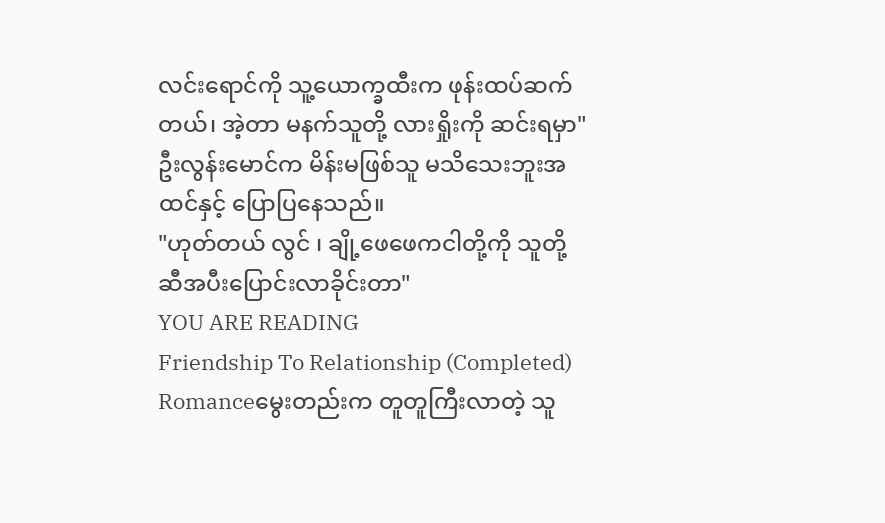လင်းရောင်ကို သူ့ယောက္ခထီးက ဖုန်းထပ်ဆက်တယ်၊ အဲ့တာ မနက်သူတို့ လားရှိုးကို ဆင်းရမှာ"
ဦးလွန်းမောင်က မိန်းမဖြစ်သူ မသိသေးဘူးအထင်နှင့် ပြောပြနေသည်။
"ဟုတ်တယ် လွင် ၊ ချို့ဖေဖေကငါတို့ကို သူတို့ဆီအပီးပြောင်းလာခိုင်းတာ"
YOU ARE READING
Friendship To Relationship (Completed)
Romanceမွေးတည်းက တူတူကြီးလာတဲ့ သူ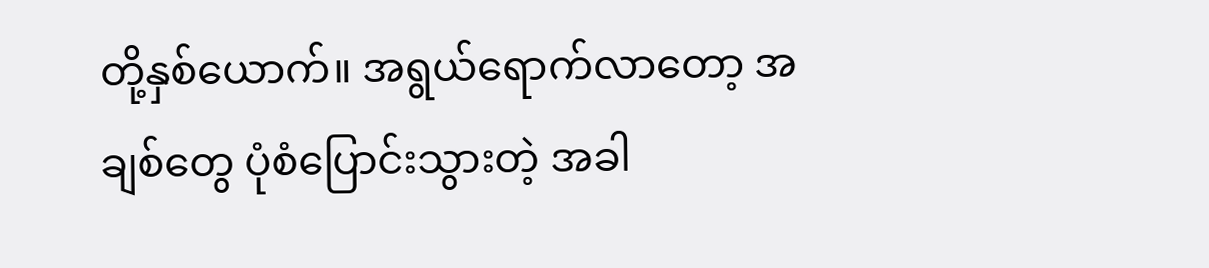တို့နှစ်ယောက်။ အရွယ်ရောက်လာတော့ အချစ်တွေ ပုံစံပြောင်းသွားတဲ့ အခါ